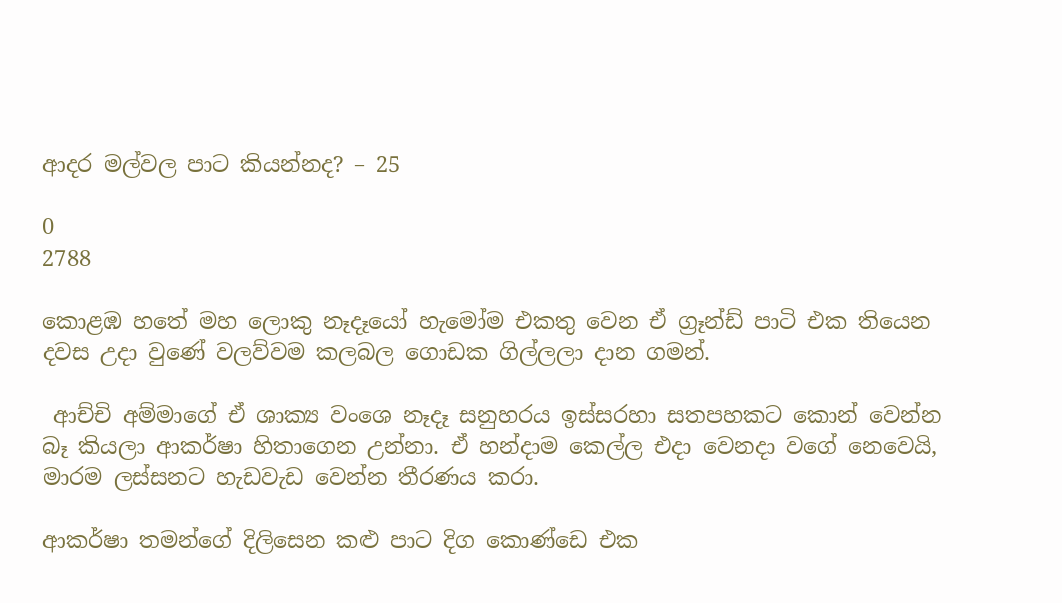ආදර මල්වල පාට කියන්නද? – 25

0
2788

කොළඹ හතේ මහ ලොකු නෑදෑයෝ හැමෝම එකතු වෙන ඒ ග්‍රෑන්ඩ් පාටි එක තියෙන දවස උදා වුණේ වලව්වම කලබල ගොඩක ගිල්ලලා දාන ගමන්.

 ආච්චි අම්මාගේ ඒ ශාක්‍ය වංශෙ නෑදෑ සනුහරය ඉස්සරහා සතපහකට කොන් වෙන්න බෑ කියලා ආකර්ෂා හිතාගෙන උන්නා. ඒ හන්දාම කෙල්ල එදා වෙනදා වගේ නෙවෙයි, මාරම ලස්සනට හැඩවැඩ වෙන්න තීරණය කරා.

ආකර්ෂා තමන්ගේ දිලිසෙන කළු පාට දිග කොණ්ඩෙ එක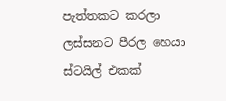පැත්තකට කරලා ලස්සනට පීරල හෙයා ස්ටයිල් එකක්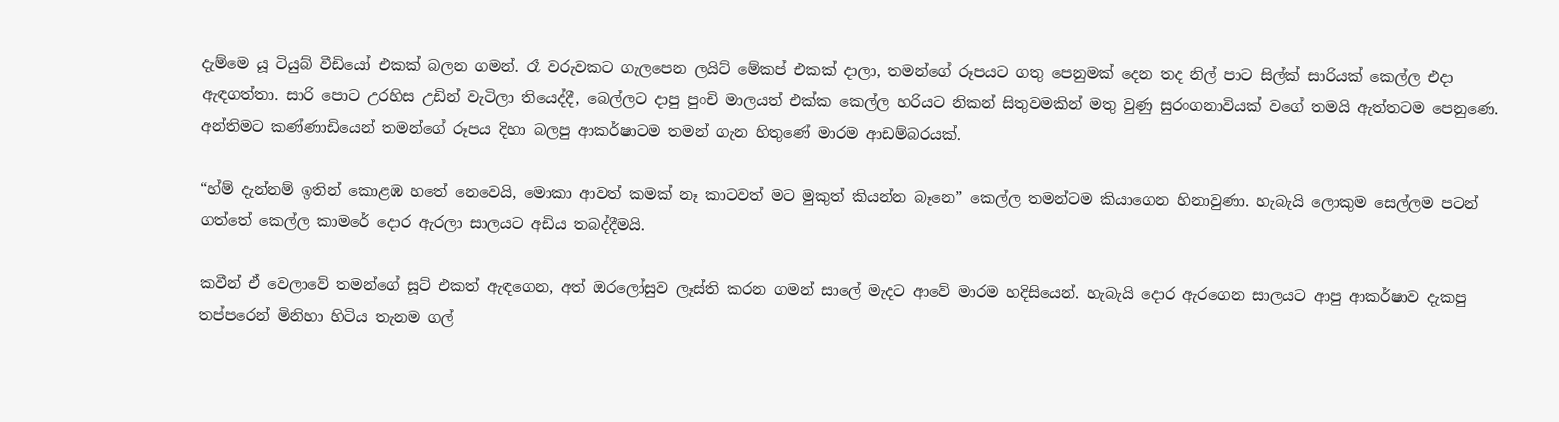දැම්මෙ යූ ටියුබ් වීඩියෝ එකක් බලන ගමන්. රෑ වරුවකට ගැලපෙන ලයිට් මේකප් එකක් දාලා, තමන්ගේ රූපයට ගතු පෙනුමක් දෙන තද නිල් පාට සිල්ක් සාරියක් කෙල්ල එදා ඇඳගත්තා. සාරි පොට උරහිස උඩින් වැටිලා තියෙද්දී, බෙල්ලට දාපු පුංචි මාලයත් එක්ක කෙල්ල හරියට නිකන් සිතුවමකින් මතු වුණු සුරංගනාවියක් වගේ තමයි ඇත්තටම පෙනුණෙ. අන්තිමට කණ්ණාඩියෙන් තමන්ගේ රූපය දිහා බලපු ආකර්ෂාටම තමන් ගැන හිතුණේ මාරම ආඩම්බරයක්.

“හ්ම් දැන්නම් ඉතින් කොළඹ හතේ නෙවෙයි, මොකා ආවත් කමක් නෑ කාටවත් මට මුකුත් කියන්න බෑනෙ” කෙල්ල තමන්ටම කියාගෙන හිනාවුණා. හැබැයි ලොකුම සෙල්ලම පටන් ගත්තේ කෙල්ල කාමරේ දොර ඇරලා සාලයට අඩිය තබද්දීමයි.

කවීන් ඒ වෙලාවේ තමන්ගේ සූට් එකත් ඇඳගෙන, අත් ඔරලෝසුව ලෑස්ති කරන ගමන් සාලේ මැදට ආවේ මාරම හදිසියෙන්. හැබැයි දොර ඇරගෙන සාලයට ආපු ආකර්ෂාව දැකපු තප්පරෙන් මිනිහා හිටිය තැනම ගල්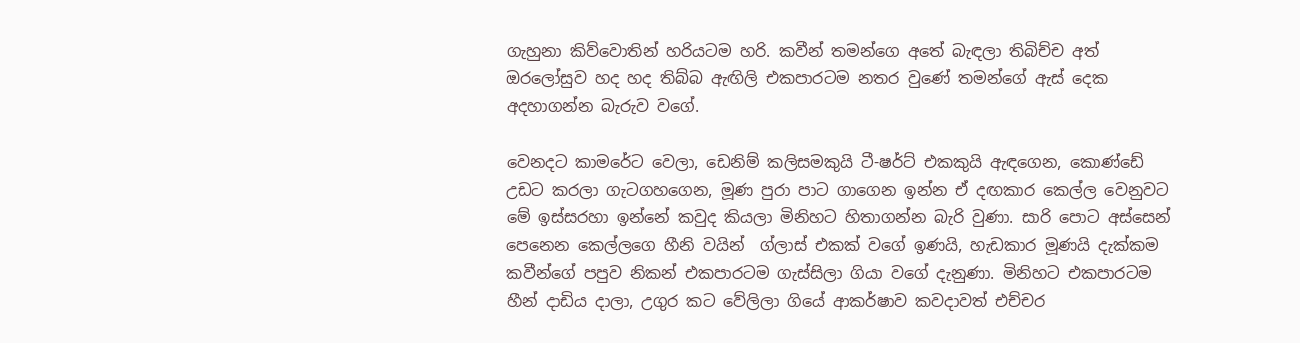ගැහුනා කිව්වොතින් හරියටම හරි. කවීන් තමන්ගෙ අතේ බැඳලා තිබිච්ච අත් ඔරලෝසුව හද හද තිබ්බ ඇඟිලි එකපාරටම නතර වුණේ තමන්ගේ ඇස් දෙක අදහාගන්න බැරුව වගේ.

වෙනදට කාමරේට වෙලා, ඩෙනිම් කලිසමකුයි ටී-ෂර්ට් එකකුයි ඇඳගෙන, කොණ්ඩේ උඩට කරලා ගැටගහගෙන, මූණ පුරා පාට ගාගෙන ඉන්න ඒ දඟකාර කෙල්ල වෙනුවට මේ ඉස්සරහා ඉන්නේ කවුද කියලා මිනිහට හිතාගන්න බැරි වුණා. සාරි පොට අස්සෙන් පෙනෙන කෙල්ලගෙ හීනි වයින්  ග්ලාස් එකක් වගේ ඉණයි, හැඩකාර මූණයි දැක්කම කවීන්ගේ පපුව නිකන් එකපාරටම ගැස්සිලා ගියා වගේ දැනුණා. මිනිහට එකපාරටම හීන් දාඩිය දාලා, උගුර කට වේලිලා ගියේ ආකර්ෂාව කවදාවත් එච්චර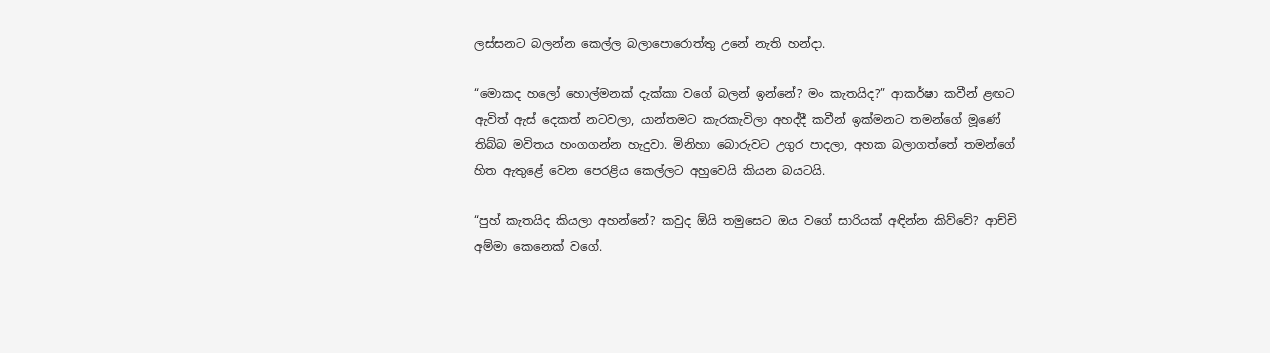ලස්සනට බලන්න කෙල්ල බලාපොරොත්තු උනේ නැති හන්දා.

“මොකද හලෝ හොල්මනක් දැක්කා වගේ බලන් ඉන්නේ? මං කැතයිද?” ආකර්ෂා කවීන් ළඟට ඇවිත් ඇස් දෙකත් නටවලා, යාන්තමට කැරකැවිලා අහද්දී කවීන් ඉක්මනට තමන්ගේ මූණේ තිබ්බ මවිතය හංගගන්න හැදුවා. මිනිහා බොරුවට උගුර පාදලා, අහක බලාගත්තේ තමන්ගේ හිත ඇතුළේ වෙන පෙරළිය කෙල්ලට අහුවෙයි කියන බයටයි.

“පුහ් කැතයිද කියලා අහන්නේ? කවුද ඕයි තමුසෙට ඔය වගේ සාරියක් අඳින්න කිව්වේ? ආච්චි අම්මා කෙනෙක් වගේ.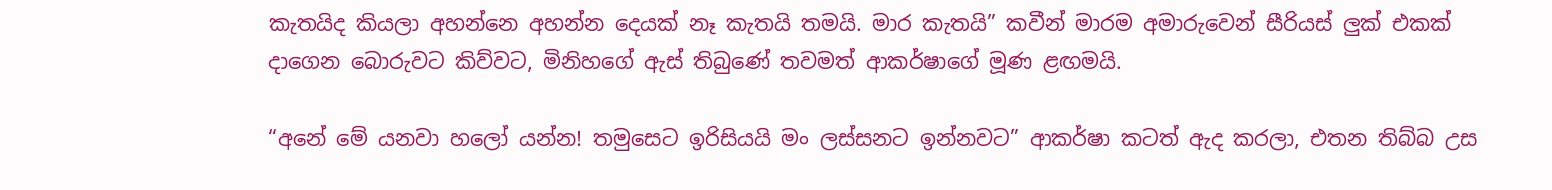කැතයිද කියලා අහන්නෙ අහන්න දෙයක් නෑ කැතයි තමයි. මාර කැතයි” කවීන් මාරම අමාරුවෙන් සීරියස් ලුක් එකක් දාගෙන බොරුවට කිව්වට, මිනිහගේ ඇස් තිබුණේ තවමත් ආකර්ෂාගේ මූණ ළඟමයි.

“අනේ මේ යනවා හලෝ යන්න! තමුසෙට ඉරිසියයි මං ලස්සනට ඉන්නවට” ආකර්ෂා කටත් ඇද කරලා, එතන තිබ්බ උස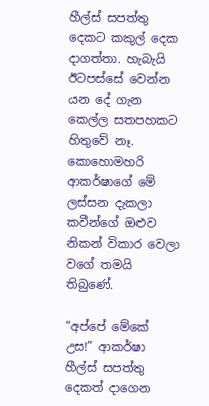හීල්ස් සපත්තු දෙකට කකුල් දෙක දාගත්තා. හැබැයි ඊටපස්සේ වෙන්න යන දේ ගැන කෙල්ල සතපහකට හිතුවේ නෑ. කොහොමහරි ආකර්ෂාගේ මේ ලස්සන දැකලා කවීන්ගේ ඔළුව නිකන් විකාර වෙලා වගේ තමයි තිබුණේ.

“අප්පේ මේකේ උස!” ආකර්ෂා හීල්ස් සපත්තු දෙකත් දාගෙන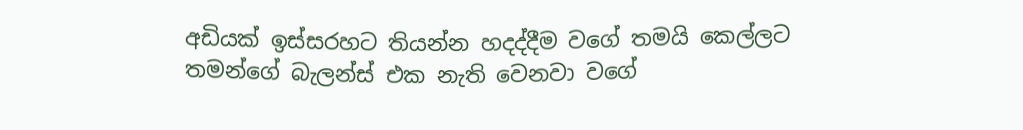අඩියක් ඉස්සරහට තියන්න හදද්දීම වගේ තමයි කෙල්ලට තමන්ගේ බැලන්ස් එක නැති වෙනවා වගේ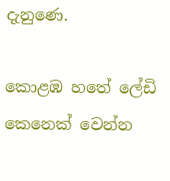දැනුණෙ.

කොළඹ හතේ ලේඩි කෙනෙක් වෙන්න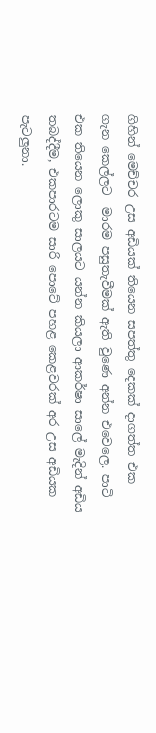ගිහින් මෙච්චර උස අඩියක් තියෙන සපත්තු දෙකක් දාගත්ත එක ගැන කෙල්ලට  මාරම පසුතැවීමක් ඇති වුණෙ අන්න එවෙලෙ. පාටි එක තියෙන ලොකු සාලයට යන්න කියලා ආකර්ෂා සාලේ මැදින් අඩිය තබද්දීම, එකපාරටම සාරි පොටේ පහළ කෙළවරක් අර උස අඩියක පැටලුනා.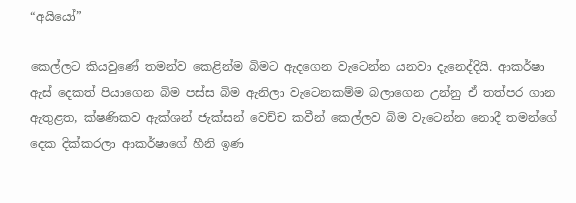“අයියෝ”

කෙල්ලට කියවුණේ තමන්ව කෙළින්ම බිමට ඇදගෙන වැටෙන්න යනවා දැනෙද්දියි. ආකර්ෂා ඇස් දෙකත් පියාගෙන බිම පස්ස බිම ඇනිලා වැටෙනකම්ම බලාගෙන උන්නු ඒ තත්පර ගාන ඇතුළත, ක්ෂණිකව ඇක්ශන් ජැක්සන් වෙච්ච කවීන් කෙල්ලව බිම වැටෙන්න නොදී තමන්ගේ දෙක දික්කරලා ආකර්ෂාගේ හීනි ඉණ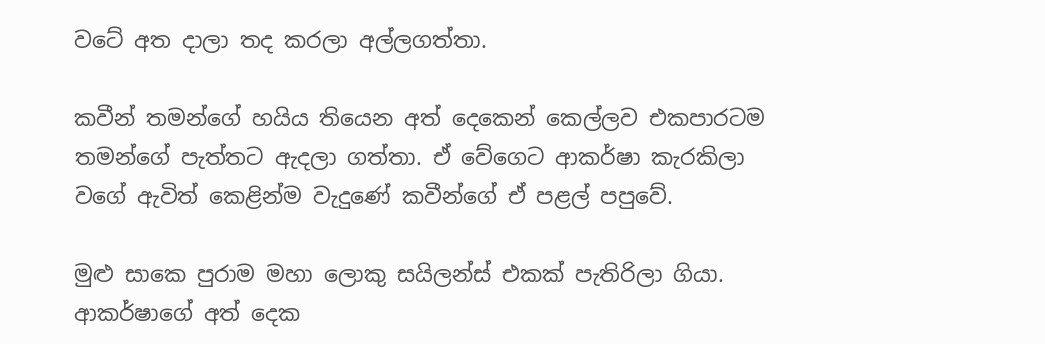වටේ අත දාලා තද කරලා අල්ලගත්තා.

කවීන් තමන්ගේ හයිය තියෙන අත් දෙකෙන් කෙල්ලව එකපාරටම තමන්ගේ පැත්තට ඇදලා ගත්තා. ඒ වේගෙට ආකර්ෂා කැරකිලා වගේ ඇවිත් කෙළින්ම වැදුණේ කවීන්ගේ ඒ පළල් පපුවේ.

මුළු සාකෙ පුරාම මහා ලොකු සයිලන්ස් එකක් පැතිරිලා ගියා. ආකර්ෂාගේ අත් දෙක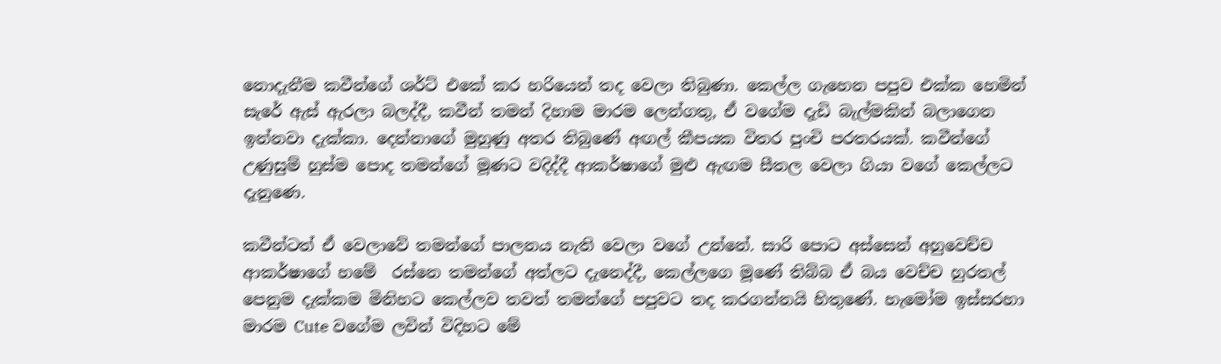නොදැනීම කවීන්ගේ ශර්ට් එකේ කර හරියෙන් තද වෙලා තිබුණා. කෙල්ල ගැහෙන පපුව එක්ක හෙමින් සැරේ ඇස් ඇරලා බලද්දී, කවීන් තමන් දිහාම මාරම ලෙන්ගතු, ඒ වගේම දැඩි බැල්මකින් බලාගෙන ඉන්නවා දැක්කා. දෙන්නාගේ මුහුණු අතර තිබුණේ අඟල් කීපයක විතර පුංචි පරතරයක්. කවීන්ගේ උණුසුම් හුස්ම පොද තමන්ගේ මූණට වදිද්දී ආකර්ෂාගේ මුළු ඇඟම සීතල වෙලා ගියා වගේ කෙල්ලට දැනුණෙ.

කවීන්ටත් ඒ වෙලාවේ තමන්ගේ පාලනය නැති වෙලා වගේ උන්නේ. සාරි පොට අස්සෙන් අහුවෙච්ච ආකර්ෂාගේ හමේ  රස්නෙ තමන්ගේ අත්ලට දැනෙද්දී, කෙල්ලගෙ මූණේ තිබ්බ ඒ බය වෙච්ච හුරතල් පෙනුම දැක්කම මිනිහට කෙල්ලව තවත් තමන්ගේ පපුවට තද කරගන්නයි හිතුණේ. හැමෝම ඉස්සරහා මාරම Cute වගේම ලවින් විදිහට මේ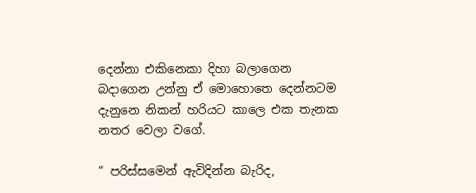දෙන්නා එකිනෙකා දිහා බලාගෙන බදාගෙන උන්නු ඒ මොහොතෙ දෙන්නටම දැනුනෙ නිකන් හරියට කාලෙ එක තැනක නතර වෙලා වගේ.

“ පරිස්සමෙන් ඇවිදින්න බැරිද,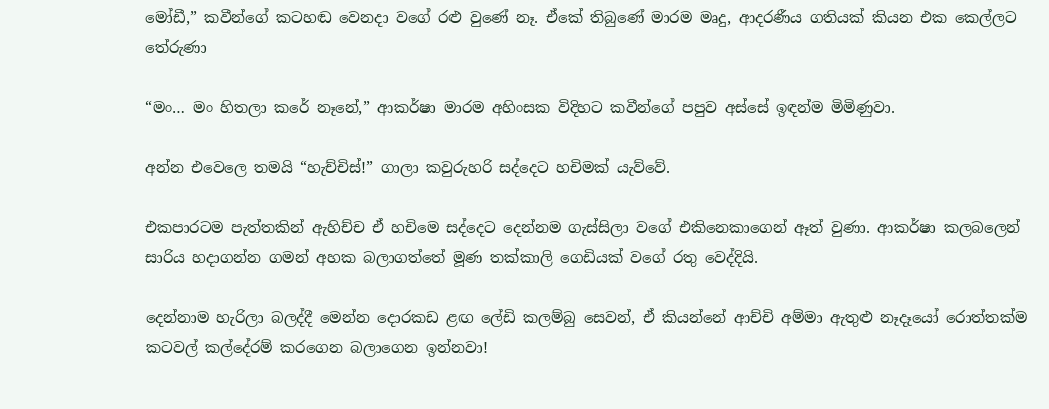මෝඩී,” කවීන්ගේ කටහඬ වෙනදා වගේ රළු වුණේ නෑ. ඒකේ තිබුණේ මාරම මෘදු, ආදරණීය ගතියක් කියන එක කෙල්ලට තේරුණා

“මං… මං හිතලා කරේ නෑනේ,” ආකර්ෂා මාරම අහිංසක විදිහට කවීන්ගේ පපුව අස්සේ ඉඳන්ම මිමිණුවා.

අන්න එවෙලෙ තමයි “හැච්චිස්!” ගාලා කවුරුහරි සද්දෙට හචිමක් යැව්වේ.

එකපාරටම පැත්තකින් ඇහිච්ච ඒ හචිමෙ සද්දෙට දෙන්නම ගැස්සිලා වගේ එකිනෙකාගෙන් ඈත් වුණා. ආකර්ෂා කලබලෙන් සාරිය හදාගන්න ගමන් අහක බලාගත්තේ මූණ තක්කාලි ගෙඩියක් වගේ රතු වෙද්දියි.

දෙන්නාම හැරිලා බලද්දී මෙන්න දොරකඩ ළඟ ලේඩි කලම්බු සෙවන්, ඒ කියන්නේ ආච්චි අම්මා ඇතුළු නෑදෑයෝ රොත්තක්ම කටවල් කල්දේරම් කරගෙන බලාගෙන ඉන්නවා!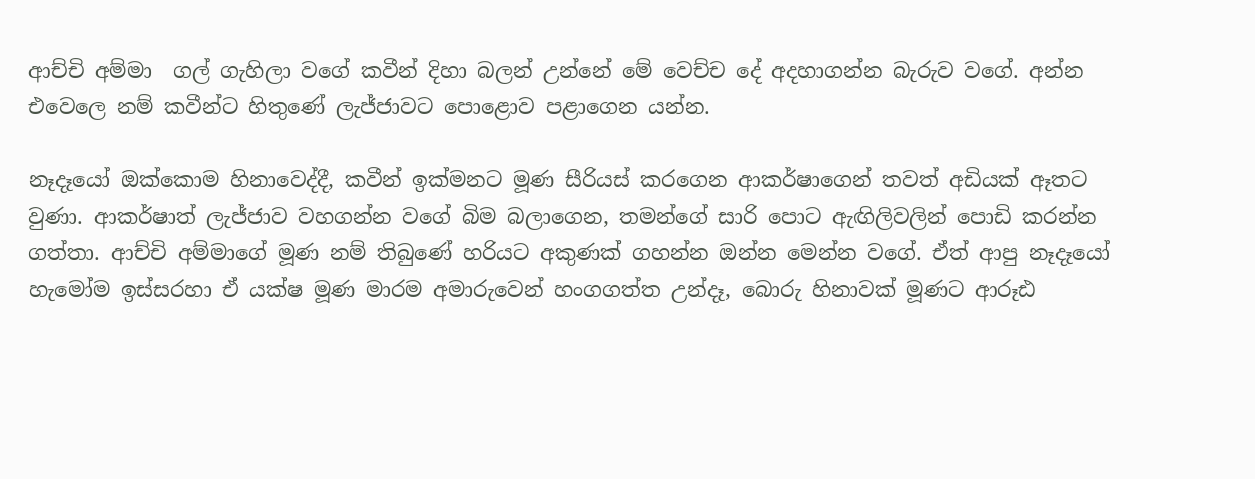ආච්චි අම්මා  ගල් ගැහිලා වගේ කවීන් දිහා බලන් උන්නේ මේ වෙච්ච දේ අදහාගන්න බැරුව වගේ. අන්න එවෙලෙ නම් කවීන්ට හිතුණේ ලැජ්ජාවට පොළොව පළාගෙන යන්න.

නෑදෑයෝ ඔක්කොම හිනාවෙද්දී, කවීන් ඉක්මනට මූණ සීරියස් කරගෙන ආකර්ෂාගෙන් තවත් අඩියක් ඈතට වුණා. ආකර්ෂාත් ලැජ්ජාව වහගන්න වගේ බිම බලාගෙන, තමන්ගේ සාරි පොට ඇඟිලිවලින් පොඩි කරන්න ගත්තා. ආච්චි අම්මාගේ මූණ නම් තිබුණේ හරියට අකුණක් ගහන්න ඔන්න මෙන්න වගේ. ඒත් ආපු නෑදෑයෝ හැමෝම ඉස්සරහා ඒ යක්ෂ මූණ මාරම අමාරුවෙන් හංගගත්ත උන්දෑ, බොරු හිනාවක් මූණට ආරූඪ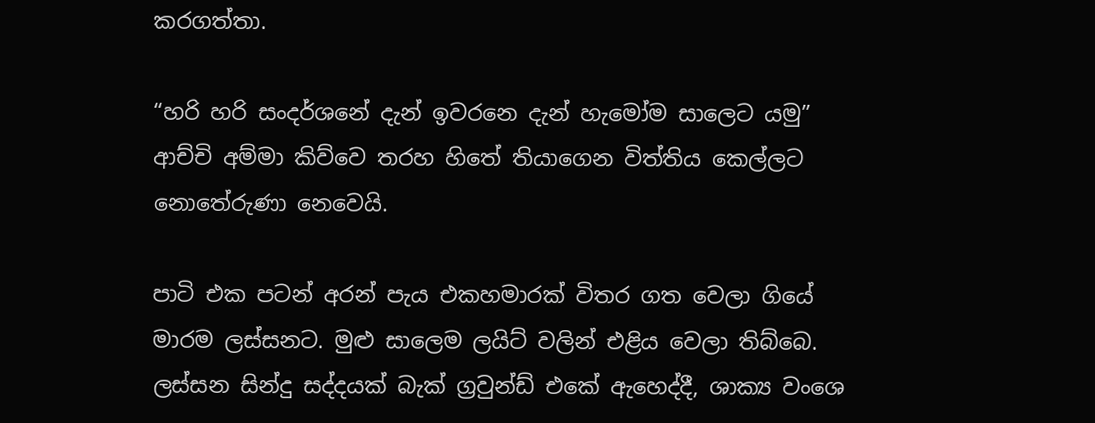කරගත්තා.

“හරි හරි සංදර්ශනේ දැන් ඉවරනෙ දැන් හැමෝම සාලෙට යමු” ආච්චි අම්මා කිව්වෙ තරහ හිතේ තියාගෙන විත්තිය කෙල්ලට නොතේරුණා නෙවෙයි.

පාටි එක පටන් අරන් පැය එකහමාරක් විතර ගත වෙලා ගියේ මාරම ලස්සනට. මුළු සාලෙම ලයිට් වලින් එළිය වෙලා තිබ්බෙ. ලස්සන සින්දු සද්දයක් බැක් ග්‍රවුන්ඩ් එකේ ඇහෙද්දී, ශාක්‍ය වංශෙ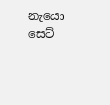නැයො සෙට්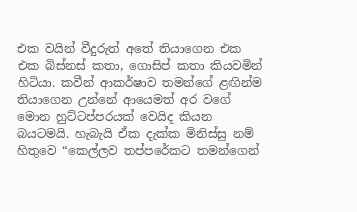එක වයින් වීදුරුත් අතේ තියාගෙන එක එක බිස්නස් කතා, ගොසිප් කතා කියවමින් හිටියා. කවීන් ආකර්ෂාව තමන්ගේ ළඟින්ම තියාගෙන උන්නේ ආයෙමත් අර වගේ මොන හුට්ටප්පරයක් වෙයිද කියන බයටමයි. හැබැයි ඒක දැක්ක මිනිස්සු නම් හිතුවෙ “කෙල්ලව තප්පරේකට තමන්ගෙන්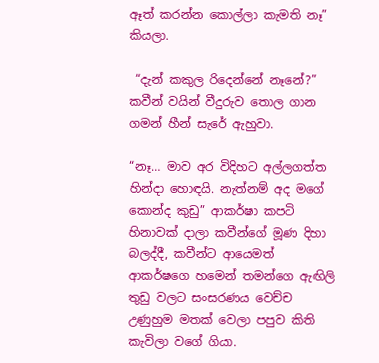ඈත් කරන්න කොල්ලා කැමති නෑ” කියලා.

 “දැන් කකුල රිදෙන්නේ නෑනේ?” කවීන් වයින් වීදුරුව තොල ගාන ගමන් හීන් සැරේ ඇහුවා.

“නෑ… මාව අර විදිහට අල්ලගත්ත හින්දා හොඳයි. නැත්නම් අද මගේ කොන්ද කුඩු” ආකර්ෂා කපටි හිනාවක් දාලා කවීන්ගේ මූණ දිහා බලද්දී, කවීන්ට ආයෙමත් ආකර්ෂගෙ හමෙන් තමන්ගෙ ඇඟිලි තුඩු වලට සංසරණය වෙච්ච උණුහුම මතක් වෙලා පපුව කිති කැවිලා වගේ ගියා.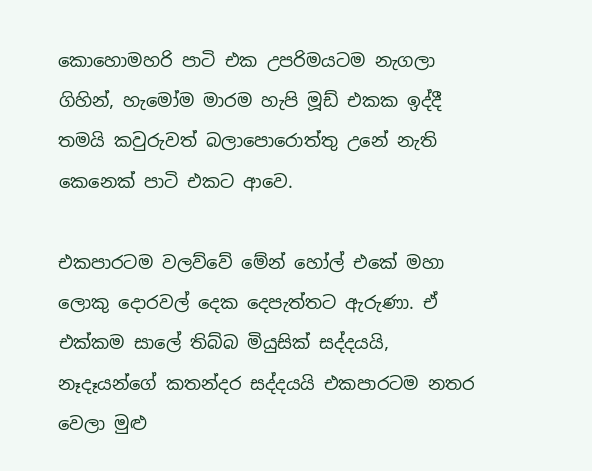කොහොමහරි පාටි එක උපරිමයටම නැගලා ගිහින්, හැමෝම මාරම හැපි මූඩ් එකක ඉද්දී තමයි කවුරුවත් බලාපොරොත්තු උනේ නැති කෙනෙක් පාටි එකට ආවෙ.

එකපාරටම වලව්වේ මේන් හෝල් එකේ මහා ලොකු දොරවල් දෙක දෙපැත්තට ඇරුණා. ඒ එක්කම සාලේ තිබ්බ මියුසික් සද්දයයි, නෑදෑයන්ගේ කතන්දර සද්දයයි එකපාරටම නතර වෙලා මුළු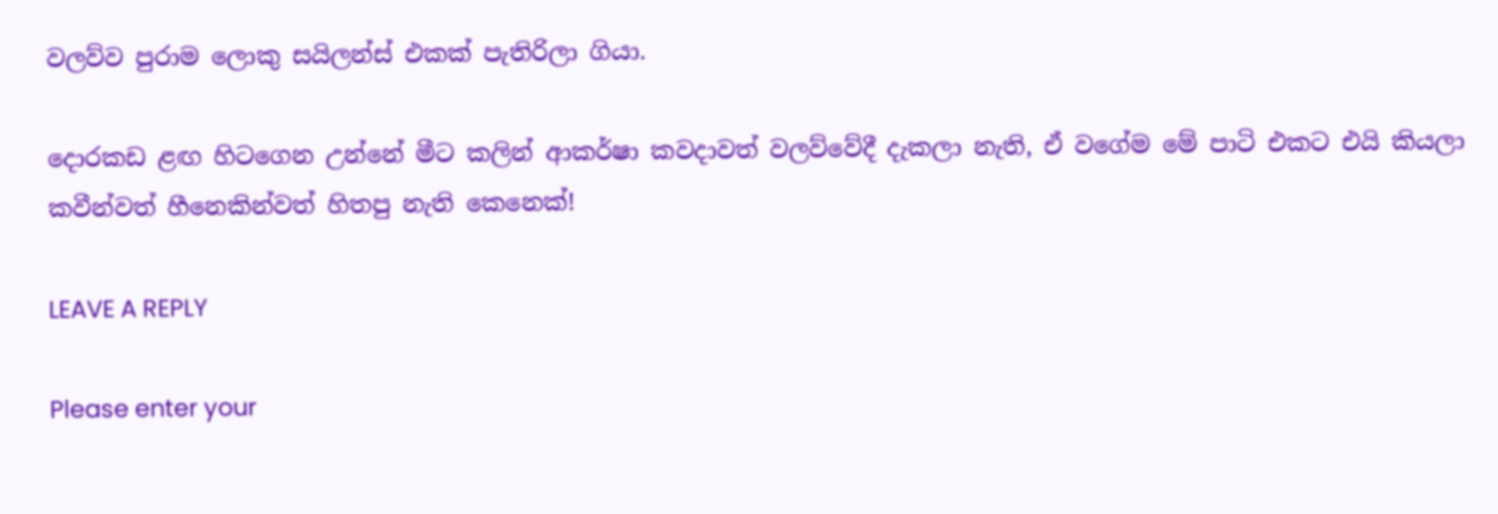වලව්ව පුරාම ලොකු සයිලන්ස් එකක් පැතිරිලා ගියා.

දොරකඩ ළඟ හිටගෙන උන්නේ මීට කලින් ආකර්ෂා කවදාවත් වලව්වේදී දැකලා නැති, ඒ වගේම මේ පාටි එකට එයි කියලා කවීන්වත් හීනෙකින්වත් හිතපු නැති කෙනෙක්!

LEAVE A REPLY

Please enter your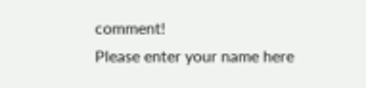comment!
Please enter your name here